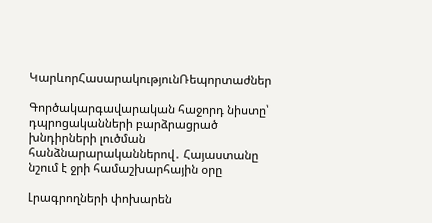ԿարևորՀասարակությունՌեպորտաժներ

Գործակարգավարական հաջորդ նիստը՝ դպրոցականների բարձրացրած խնդիրների լուծման հանձնարարականներով․ Հայաստանը նշում է ջրի համաշխարհային օրը

Լրագրողների փոխարեն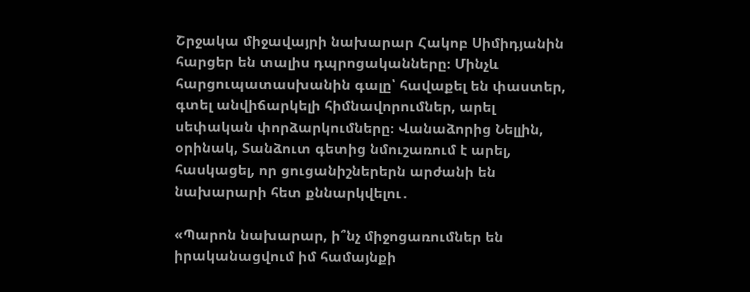Շրջակա միջավայրի նախարար Հակոբ Սիմիդյանին հարցեր են տալիս դպրոցականները։ Մինչև հարցուպատասխանին գալը՝ հավաքել են փաստեր, գտել անվիճարկելի հիմնավորումներ, արել սեփական փորձարկումները։ Վանաձորից Նելլին, օրինակ, Տանձուտ գետից նմուշառում է արել, հասկացել, որ ցուցանիշներերն արժանի են նախարարի հետ քննարկվելու․

«Պարոն նախարար, ի՞նչ միջոցառումներ են իրականացվում իմ համայնքի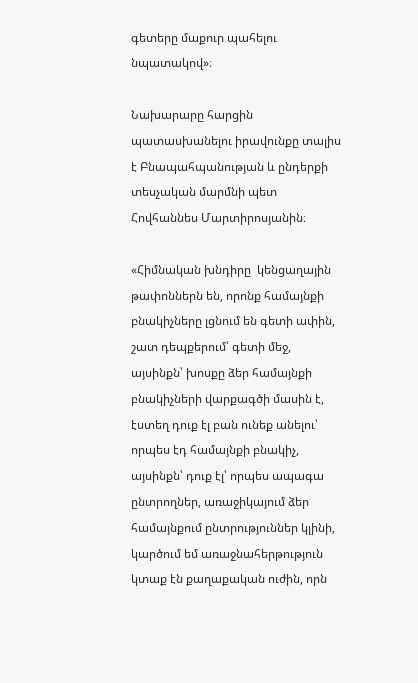գետերը մաքուր պահելու նպատակով»։

Նախարարը հարցին պատասխանելու իրավունքը տալիս է Բնապահպանության և ընդերքի տեսչական մարմնի պետ Հովհաննես Մարտիրոսյանին։

«Հիմնական խնդիրը  կենցաղային թափոններն են, որոնք համայնքի բնակիչները լցնում են գետի ափին, շատ դեպքերում՝ գետի մեջ, այսինքն՝ խոսքը ձեր համայնքի բնակիչների վարքագծի մասին է, էստեղ դուք էլ բան ունեք անելու՝ որպես էդ համայնքի բնակիչ,  այսինքն՝ դուք էլ՝ որպես ապագա ընտրողներ, առաջիկայում ձեր համայնքում ընտրություններ կլինի,  կարծում եմ առաջնահերթություն կտաք էն քաղաքական ուժին, որն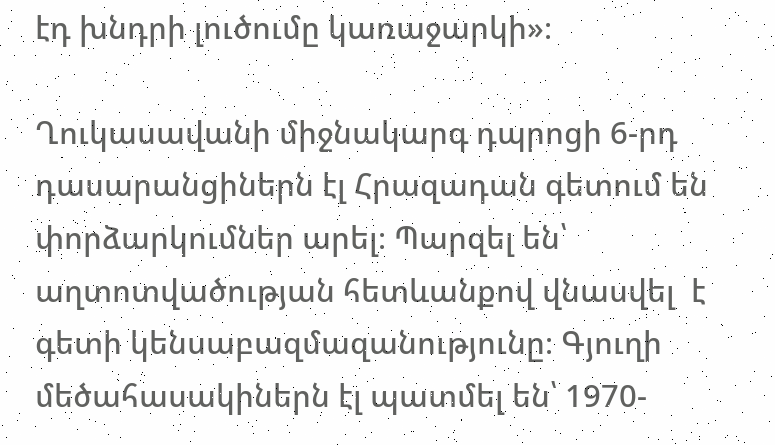էդ խնդրի լուծումը կառաջարկի»։

Ղուկասավանի միջնակարգ դպրոցի 6-րդ դասարանցիներն էլ Հրազադան գետում են փորձարկումներ արել։ Պարզել են՝ աղտոտվածության հետևանքով վնասվել  է  գետի կենսաբազմազանությունը։ Գյուղի մեծահասակիներն էլ պատմել են՝ 1970-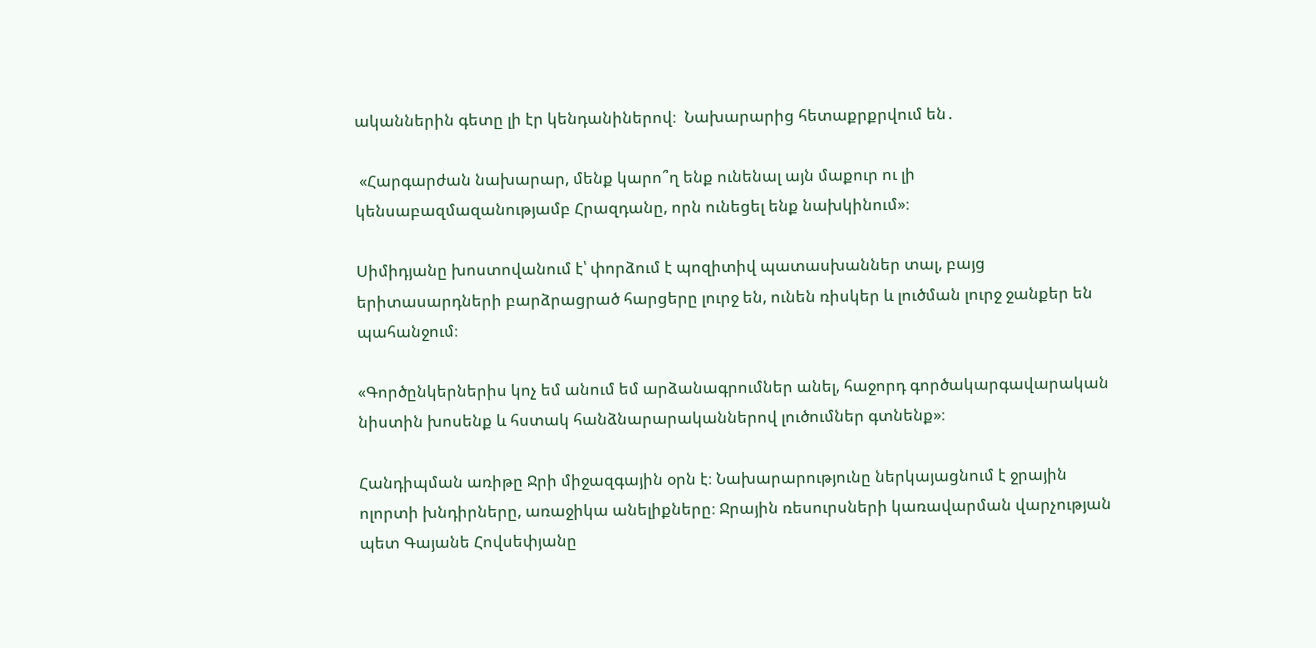ականներին գետը լի էր կենդանիներով։  Նախարարից հետաքրքրվում են․

 «Հարգարժան նախարար, մենք կարո՞ղ ենք ունենալ այն մաքուր ու լի կենսաբազմազանությամբ Հրազդանը, որն ունեցել ենք նախկինում»։

Սիմիդյանը խոստովանում է՝ փորձում է պոզիտիվ պատասխաններ տալ, բայց երիտասարդների բարձրացրած հարցերը լուրջ են, ունեն ռիսկեր և լուծման լուրջ ջանքեր են պահանջում։

«Գործընկերներիս կոչ եմ անում եմ արձանագրումներ անել, հաջորդ գործակարգավարական նիստին խոսենք և հստակ հանձնարարականներով լուծումներ գտնենք»։

Հանդիպման առիթը Ջրի միջազգային օրն է։ Նախարարությունը ներկայացնում է ջրային ոլորտի խնդիրները, առաջիկա անելիքները։ Ջրային ռեսուրսների կառավարման վարչության պետ Գայանե Հովսեփյանը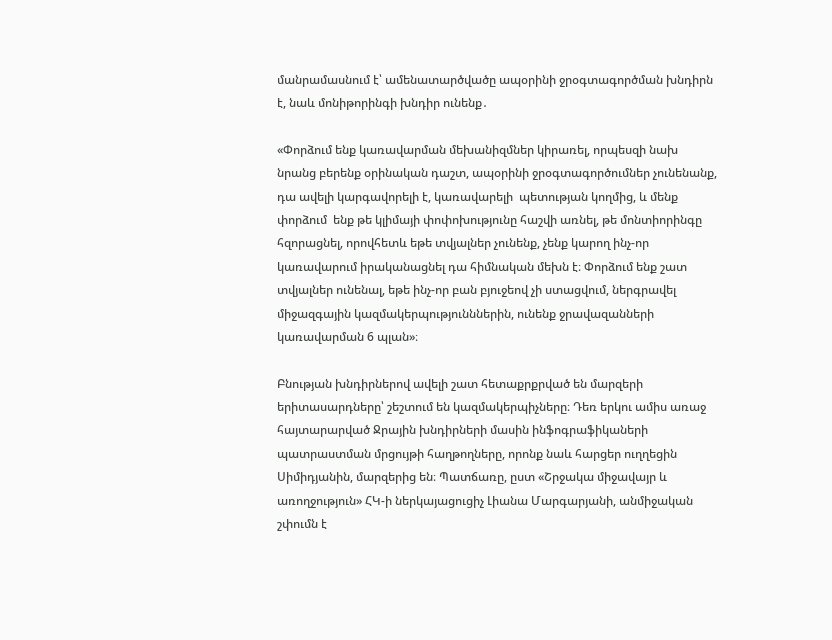մանրամասնում է՝ ամենատարծվածը ապօրինի ջրօգտագործման խնդիրն է, նաև մոնիթորինգի խնդիր ունենք․

«Փորձում ենք կառավարման մեխանիզմներ կիրառել, որպեսզի նախ նրանց բերենք օրինական դաշտ, ապօրինի ջրօգտագործումներ չունենանք, դա ավելի կարգավորելի է, կառավարելի  պետության կողմից, և մենք փորձում  ենք թե կլիմայի փոփոխությունը հաշվի առնել, թե մոնտիորինգը հզորացնել, որովհետև եթե տվյալներ չունենք, չենք կարող ինչ-որ կառավարում իրականացնել դա հիմնական մեխն է։ Փորձում ենք շատ տվյալներ ունենալ, եթե ինչ-որ բան բյուջեով չի ստացվում, ներգրավել միջազգային կազմակերպությունններին, ունենք ջրավազանների կառավարման 6 պլան»։

Բնության խնդիրներով ավելի շատ հետաքրքրված են մարզերի երիտասարդները՝ շեշտում են կազմակերպիչները։ Դեռ երկու ամիս առաջ հայտարարված Ջրային խնդիրների մասին ինֆոգրաֆիկաների պատրաստման մրցույթի հաղթողները, որոնք նաև հարցեր ուղղեցին Սիմիդյանին, մարզերից են։ Պատճառը, ըստ «Շրջակա միջավայր և առողջություն» ՀԿ-ի ներկայացուցիչ Լիանա Մարգարյանի, անմիջական շփումն է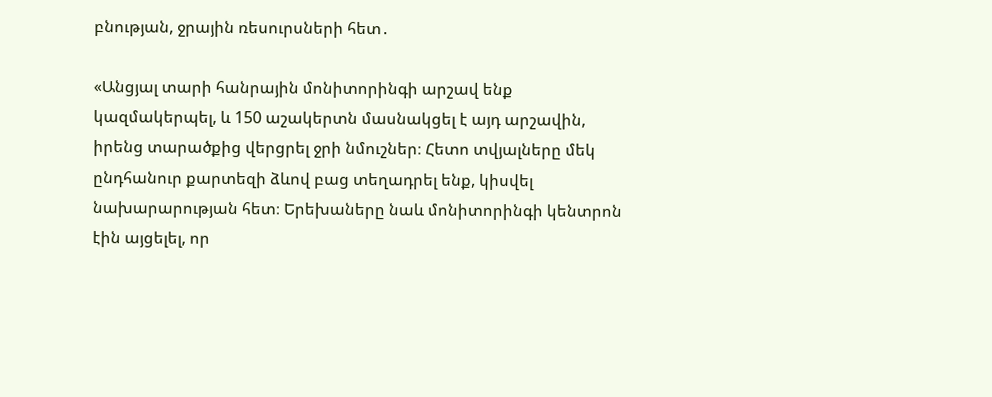բնության, ջրային ռեսուրսների հետ․

«Անցյալ տարի հանրային մոնիտորինգի արշավ ենք կազմակերպել, և 150 աշակերտն մասնակցել է այդ արշավին, իրենց տարածքից վերցրել ջրի նմուշներ։ Հետո տվյալները մեկ ընդհանուր քարտեզի ձևով բաց տեղադրել ենք, կիսվել նախարարության հետ։ Երեխաները նաև մոնիտորինգի կենտրոն էին այցելել, որ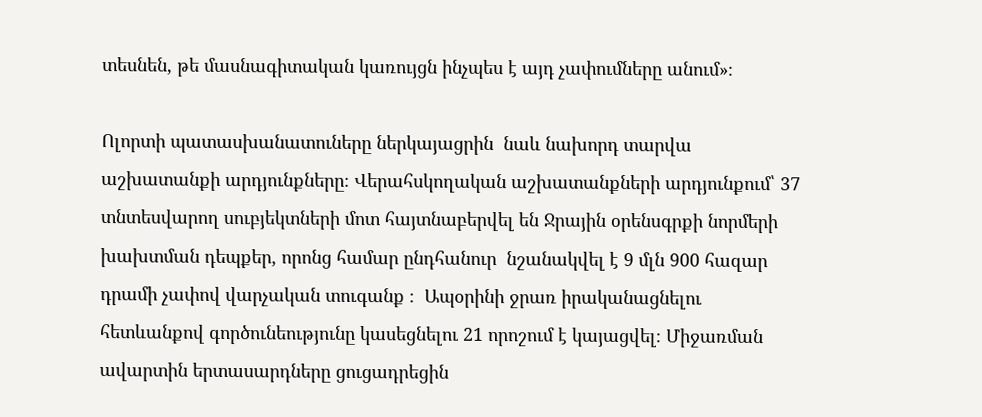տեսնեն, թե մասնագիտական կառույցն ինչպես է այդ չափումները անում»։

Ոլորտի պատասխանատուները ներկայացրին  նաև նախորդ տարվա աշխատանքի արդյունքները։ Վերահսկողական աշխատանքների արդյունքում՝ 37 տնտեսվարող սուբյեկտների մոտ հայտնաբերվել են Ջրային օրենսգրքի նորմերի խախտման դեպքեր, որոնց համար ընդհանուր  նշանակվել է 9 մլն 900 հազար դրամի չափով վարչական տուգանք ։  Ապօրինի ջրառ իրականացնելու հետևանքով գործունեությունը կասեցնելու 21 որոշում է կայացվել։ Միջառման ավարտին երտասարդները ցուցադրեցին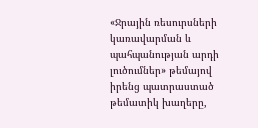«Ջրային ռեսուրսների կառավարման և պահպանության արդի լուծումներ» թեմայով  իրենց պատրաստած թեմատիկ խաղերը,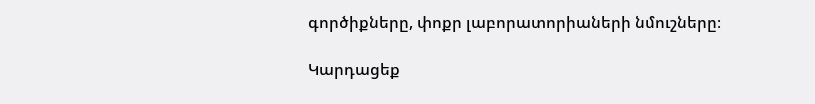գործիքները, փոքր լաբորատորիաների նմուշները։

Կարդացեք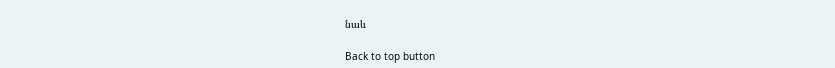նաև

Back to top button